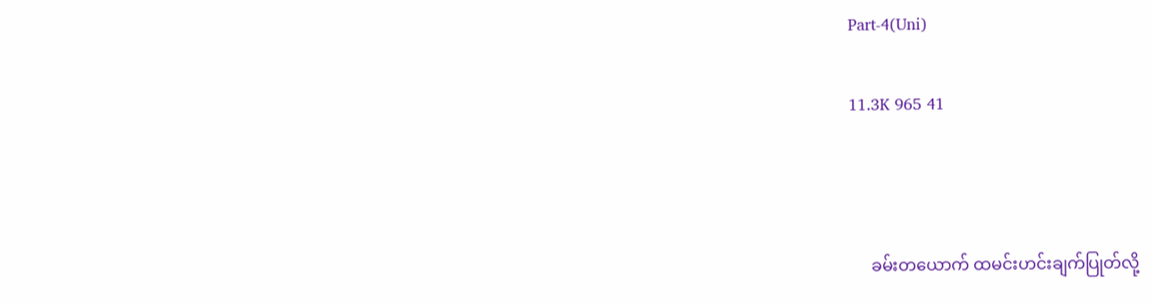Part-4(Uni)

11.3K 965 41



     ခမ်းတယောက် ထမင်းဟင်းချက်ပြုတ်လို့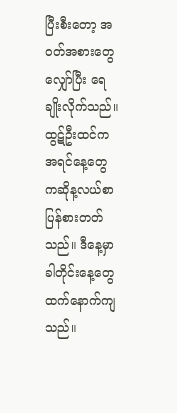ပြီးစီးတော့ အဝတ်အစားတွေလျှော်ပြီး ရေချိုးလိုက်သည်။ ထွဋ်ဦးထင်က အရင်နေ့တွေကဆိုန့လယ်စာပြန်စားတတ်သည်။ ဒီနေ့မှာ ခါတိုင်းနေ့တွေထက်နောက်ကျသည်။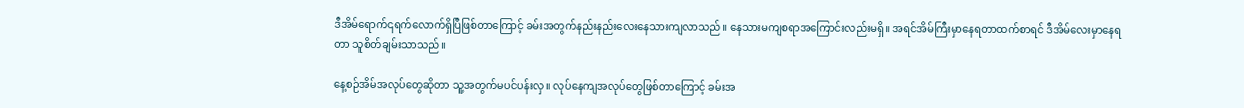ဒီအိမ်ရောက်၎ရက်လောက်ရှိပြီဖြစ်တာကြောင့် ခမ်းအတွက်နည်းနည်းလေးနေသားကျလာသည်။ နေသားမကျစရာအကြောင်းလည်းမရှိ။ အရင်အိမ်ကြီးမှာနေရတာထက်စာရင် ဒီအိမ်လေးမှာနေရတာ သူစိတ်ချမ်းသာသည်။

နေ့စဉ်အိမ်အလုပ်တွေဆိုတာ သူ့အတွက်မပင်ပန်းလှ။ လုပ်နေကျအလုပ်တွေဖြစ်တာကြောင့် ခမ်းအ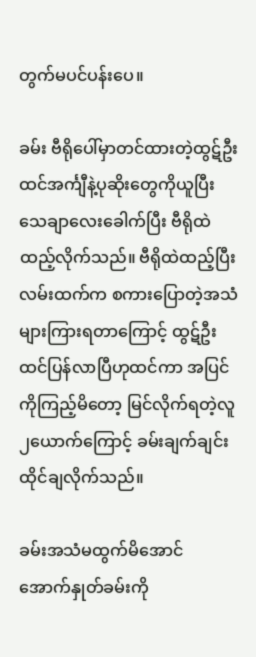တွက်မပင်ပန်းပေ။

ခမ်း ဗီရိုပေါ်မှာတင်ထားတဲ့ထွဋ်ဦးထင်အင်္ကျီနဲ့ပုဆိုးတွေကိုယူပြီး သေချာလေးခေါက်ပြီး ဗီရိုထဲထည့်လိုက်သည်။ ဗီရိုထဲထည့်ပြီး လမ်းထက်က စကားပြောတဲ့အသံများကြားရတာကြောင့် ထွဋ်ဦးထင်ပြန်လာပြီဟုထင်ကာ အပြင်ကိုကြည့်မိတော့ မြင်လိုက်ရတဲ့လူ၂ယောက်ကြောင့် ခမ်းချက်ချင်းထိုင်ချလိုက်သည်။

ခမ်းအသံမထွက်မိအောင် အောက်နှုတ်ခမ်းကို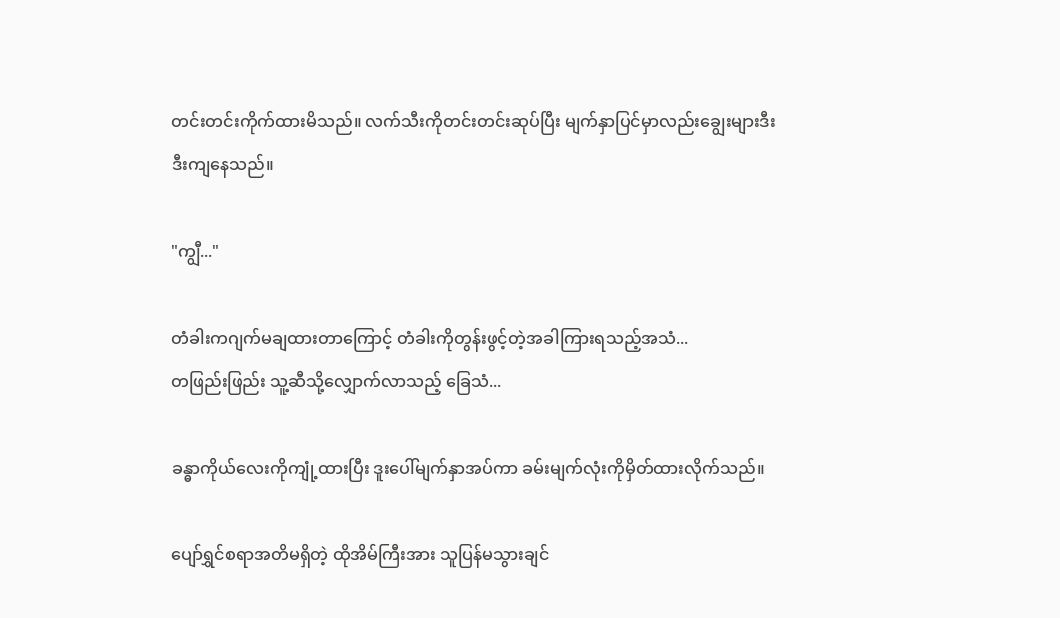တင်းတင်းကိုက်ထားမိသည်။ လက်သီးကိုတင်းတင်းဆုပ်ပြီး မျက်နှာပြင်မှာလည်းချွေးများဒီးဒီးကျနေသည်။

"ကျွီ..."

တံခါးကဂျက်မချထားတာကြောင့် တံခါးကိုတွန်းဖွင့်တဲ့အခါကြားရသည့်အသံ...
တဖြည်းဖြည်း သူ့ဆီသို့လျှောက်လာသည့် ခြေသံ...

ခန္ဓာကိုယ်လေးကိုကျုံ့ထားပြီး ဒူးပေါ်မျက်နှာအပ်ကာ ခမ်းမျက်လုံးကိုမှိတ်ထားလိုက်သည်။

ပျော်ရွှင်စရာအတိမရှိတဲ့ ထိုအိမ်ကြီးအား သူပြန်မသွားချင်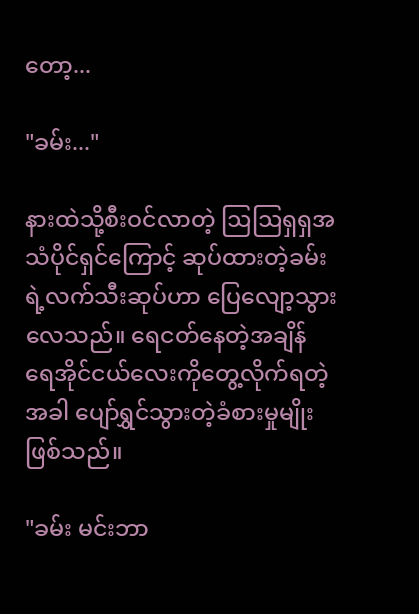တော့...

"ခမ်း..."

နားထဲသို့စီးဝင်လာတဲ့ ဩဩရှရှအသံပိုင်ရှင်ကြောင့် ဆုပ်ထားတဲ့ခမ်းရဲ့လက်သီးဆုပ်ဟာ ပြေလျော့သွားလေသည်။ ရေငတ်နေတဲ့အချိန် ရေအိုင်ငယ်လေးကိုတွေ့လိုက်ရတဲ့အခါ ပျော်ရွှင်သွားတဲ့ခံစားမှုမျိုးဖြစ်သည်။

"ခမ်း မင်းဘာ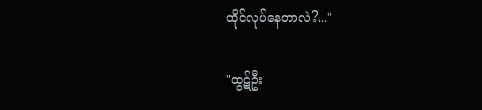ထိုင်လုပ်နေတာလဲ?..."

"ထွဋ်ဦး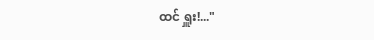ထင် ရှူး!..."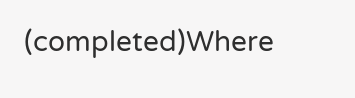(completed)Where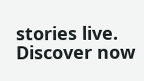stories live. Discover now